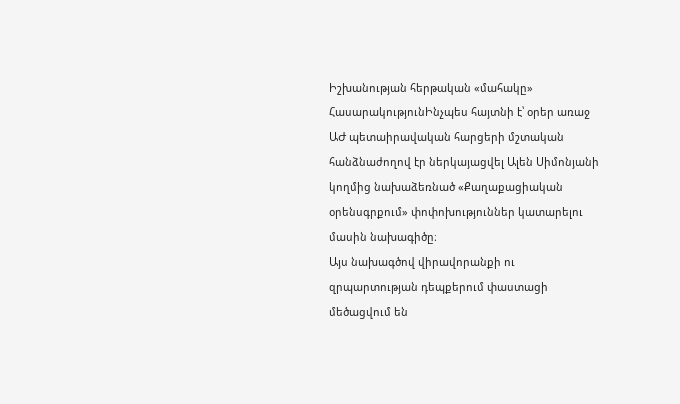Իշխանության հերթական «մահակը»
ՀասարակությունԻնչպես հայտնի է՝ օրեր առաջ ԱԺ պետաիրավական հարցերի մշտական հանձնաժողով էր ներկայացվել Ալեն Սիմոնյանի կողմից նախաձեռնած «Քաղաքացիական օրենսգրքում» փոփոխություններ կատարելու մասին նախագիծը։
Այս նախագծով վիրավորանքի ու զրպարտության դեպքերում փաստացի մեծացվում են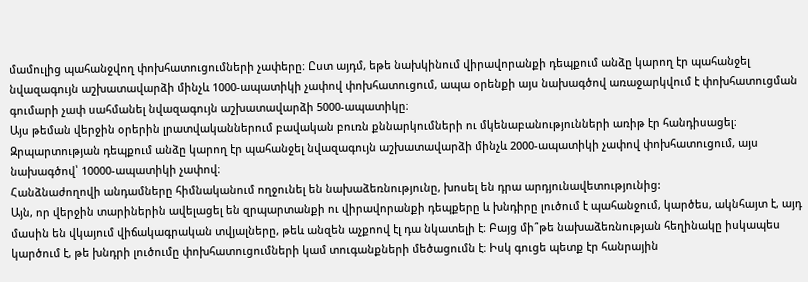մամուլից պահանջվող փոխհատուցումների չափերը։ Ըստ այդմ, եթե նախկինում վիրավորանքի դեպքում անձը կարող էր պահանջել նվազագույն աշխատավարձի մինչև 1000-ապատիկի չափով փոխհատուցում, ապա օրենքի այս նախագծով առաջարկվում է փոխհատուցման գումարի չափ սահմանել նվազագույն աշխատավարձի 5000-ապատիկը։
Այս թեման վերջին օրերին լրատվականներում բավական բուռն քննարկումների ու մկենաբանությունների առիթ էր հանդիսացել։ Զրպարտության դեպքում անձը կարող էր պահանջել նվազագույն աշխատավարձի մինչև 2000-ապատիկի չափով փոխհատուցում, այս նախագծով՝ 10000-ապատիկի չափով։
Հանձնաժողովի անդամները հիմնականում ողջունել են նախաձեռնությունը, խոսել են դրա արդյունավետությունից:
Այն, որ վերջին տարիներին ավելացել են զրպարտանքի ու վիրավորանքի դեպքերը և խնդիրը լուծում է պահանջում, կարծես, ակնհայտ է, այդ մասին են վկայում վիճակագրական տվյալները, թեև անզեն աչքոով էլ դա նկատելի է։ Բայց մի՞թե նախաձեռնության հեղինակը իսկապես կարծում է, թե խնդրի լուծումը փոխհատուցումների կամ տուգանքների մեծացումն է։ Իսկ գուցե պետք էր հանրային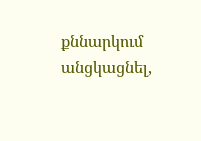քննարկում անցկացնել,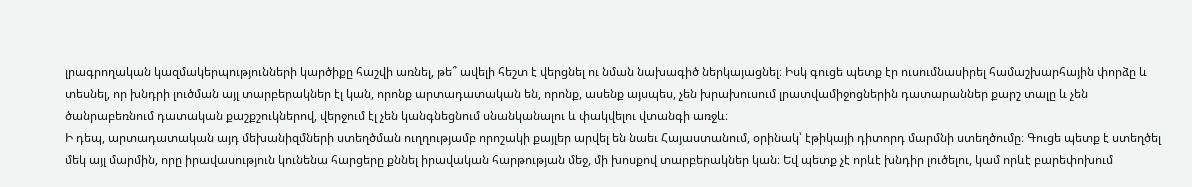լրագրողական կազմակերպությունների կարծիքը հաշվի առնել, թե՞ ավելի հեշտ է վերցնել ու նման նախագիծ ներկայացնել։ Իսկ գուցե պետք էր ուսումնասիրել համաշխարհային փորձը և տեսնել, որ խնդրի լուծման այլ տարբերակներ էլ կան, որոնք արտադատական են, որոնք, ասենք այսպես, չեն խրախուսում լրատվամիջոցներին դատարաններ քարշ տալը և չեն ծանրաբեռնում դատական քաշքշուկներով, վերջում էլ չեն կանգնեցնում սնանկանալու և փակվելու վտանգի առջև։
Ի դեպ, արտադատական այդ մեխանիզմների ստեղծման ուղղությամբ որոշակի քայլեր արվել են նաեւ Հայաստանում, օրինակ՝ էթիկայի դիտորդ մարմնի ստեղծումը։ Գուցե պետք է ստեղծել մեկ այլ մարմին, որը իրավասություն կունենա հարցերը քննել իրավական հարթության մեջ, մի խոսքով տարբերակներ կան։ Եվ պետք չէ որևէ խնդիր լուծելու, կամ որևէ բարեփոխում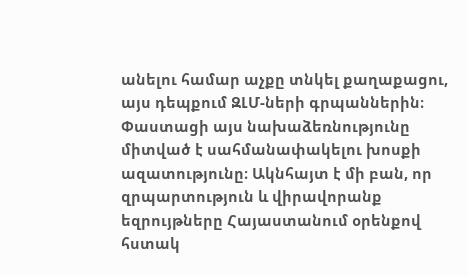անելու համար աչքը տնկել քաղաքացու, այս դեպքում ԶԼՄ-ների գրպաններին։ Փաստացի այս նախաձեռնությունը միտված է սահմանափակելու խոսքի ազատությունը։ Ակնհայտ է մի բան, որ զրպարտություն և վիրավորանք եզրույթները Հայաստանում օրենքով հստակ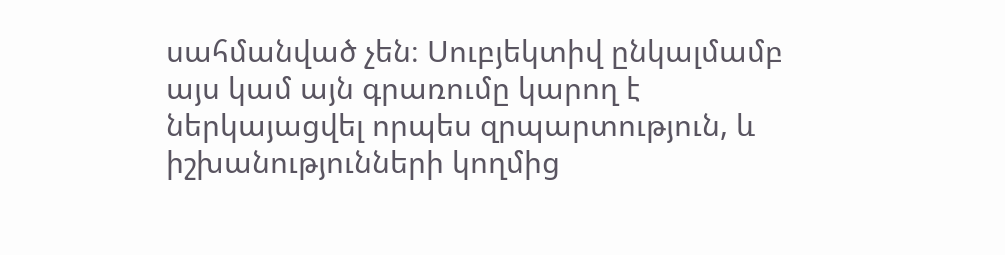սահմանված չեն։ Սուբյեկտիվ ընկալմամբ այս կամ այն գրառումը կարող է ներկայացվել որպես զրպարտություն, և իշխանությունների կողմից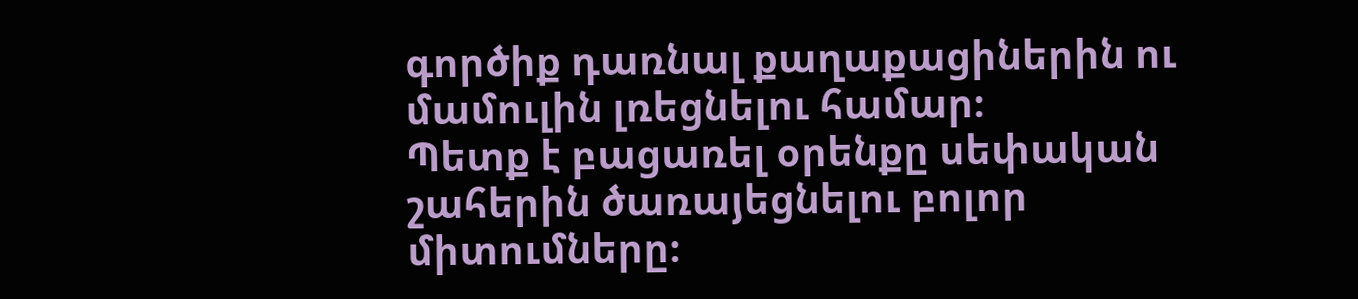գործիք դառնալ քաղաքացիներին ու մամուլին լռեցնելու համար։
Պետք է բացառել օրենքը սեփական շահերին ծառայեցնելու բոլոր միտումները։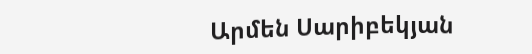Արմեն Սարիբեկյան